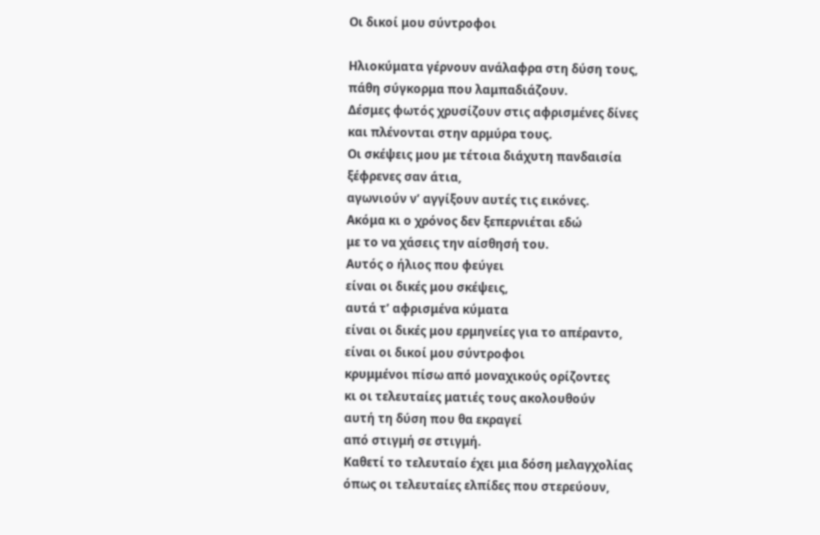Οι δικοί μου σύντροφοι

Ηλιοκύματα γέρνουν ανάλαφρα στη δύση τους,
πάθη σύγκορμα που λαμπαδιάζουν.
Δέσμες φωτός χρυσίζουν στις αφρισμένες δίνες
και πλένονται στην αρμύρα τους.
Οι σκέψεις μου με τέτοια διάχυτη πανδαισία
ξέφρενες σαν άτια,
αγωνιούν ν’ αγγίξουν αυτές τις εικόνες.
Ακόμα κι ο χρόνος δεν ξεπερνιέται εδώ
με το να χάσεις την αίσθησή του.
Αυτός ο ήλιος που φεύγει
είναι οι δικές μου σκέψεις,
αυτά τ’ αφρισμένα κύματα
είναι οι δικές μου ερμηνείες για το απέραντο,
είναι οι δικοί μου σύντροφοι
κρυμμένοι πίσω από μοναχικούς ορίζοντες
κι οι τελευταίες ματιές τους ακολουθούν
αυτή τη δύση που θα εκραγεί
από στιγμή σε στιγμή.
Καθετί το τελευταίο έχει μια δόση μελαγχολίας
όπως οι τελευταίες ελπίδες που στερεύουν,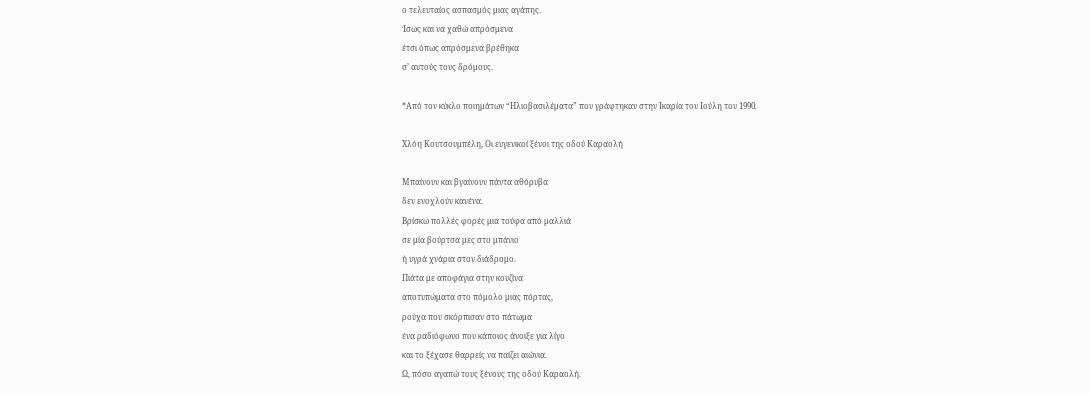ο τελευταίος ασπασμός μιας αγάπης.
Ίσως και να χαθώ απρόσμενα
έτσι όπως απρόσμενα βρέθηκα
σ’ αυτούς τους δρόμους.

*Από τον κύκλο ποιημάτων “Ηλιοβασιλέματα” που γράφτηκαν στην Ικαρία τον Ιούλη του 1990.

Χλόη Κουτσουμπέλη, Οι ευγενικοί ξένοι της οδού Καραολή

Μπαίνουν και βγαίνουν πάντα αθόρυβα
δεν ενοχλούν κανένα.
Βρίσκω πολλές φορές μια τούφα από μαλλιά
σε μία βούρτσα μες στο μπάνιο
ή υγρά χνάρια στον διάδρομο.
Πιάτα με αποφάγια στην κουζίνα
αποτυπώματα στο πόμολο μιας πόρτας,
ρούχα που σκόρπισαν στο πάτωμα
ένα ραδιόφωνο που κάποιος άνοιξε για λίγο
και το ξέχασε θαρρείς να παίζει αιώνια.
Ω, πόσο αγαπώ τους ξένους της οδού Καραολή.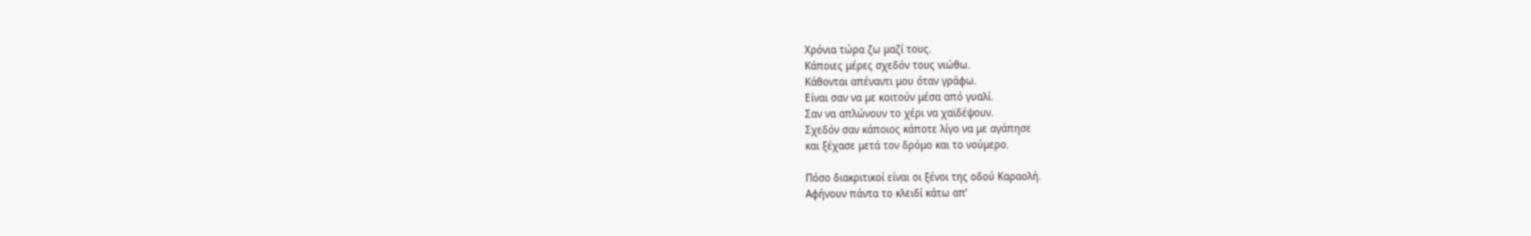Χρόνια τώρα ζω μαζί τους.
Κάποιες μέρες σχεδόν τους νιώθω.
Κάθονται απέναντι μου όταν γράφω.
Είναι σαν να με κοιτούν μέσα από γυαλί.
Σαν να απλώνουν το χέρι να χαϊδέψουν.
Σχεδόν σαν κάποιος κάποτε λίγο να με αγάπησε
και ξέχασε μετά τον δρόμο και το νούμερο.

Πόσο διακριτικοί είναι οι ξένοι της οδού Καραολή.
Αφήνουν πάντα το κλειδί κάτω απ’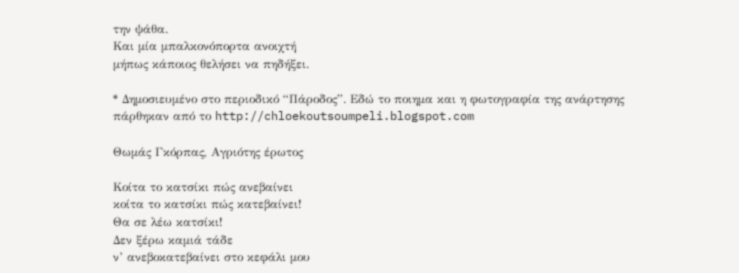την ψάθα.
Και μία μπαλκονόπορτα ανοιχτή
μήπως κάποιος θελήσει να πηδήξει.

* Δημοσιευμένο στο περιοδικό “Πάροδος”. Εδώ το ποιημα και η φωτογραφία της ανάρτησης πάρθηκαν από το http://chloekoutsoumpeli.blogspot.com

Θωμάς Γκόρπας, Αγριότης έρωτος

Κοίτα το κατσίκι πώς ανεβαίνει
κοίτα το κατσίκι πώς κατεβαίνει!
Θα σε λέω κατσίκι!
Δεν ξέρω καμιά τάδε
ν’ ανεβοκατεβαίνει στο κεφάλι μου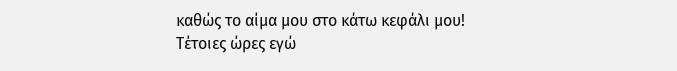καθώς το αίμα μου στο κάτω κεφάλι μου!
Τέτοιες ώρες εγώ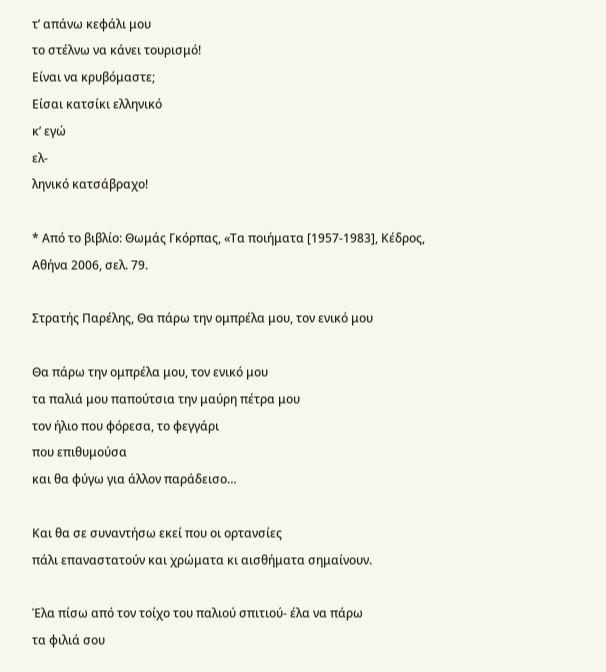τ’ απάνω κεφάλι μου
το στέλνω να κάνει τουρισμό!
Είναι να κρυβόμαστε;
Είσαι κατσίκι ελληνικό
κ’ εγώ
ελ-
ληνικό κατσάβραχο!

* Από το βιβλίο: Θωμάς Γκόρπας, «Τα ποιήματα [1957-1983], Κέδρος, Αθήνα 2006, σελ. 79.

Στρατής Παρέλης, Θα πάρω την ομπρέλα μου, τον ενικό μου

Θα πάρω την ομπρέλα μου, τον ενικό μου
τα παλιά μου παπούτσια την μαύρη πέτρα μου
τον ήλιο που φόρεσα, το φεγγάρι
που επιθυμούσα
και θα φύγω για άλλον παράδεισο…

Και θα σε συναντήσω εκεί που οι ορτανσίες
πάλι επαναστατούν και χρώματα κι αισθήματα σημαίνουν.

Έλα πίσω από τον τοίχο του παλιού σπιτιού- έλα να πάρω
τα φιλιά σου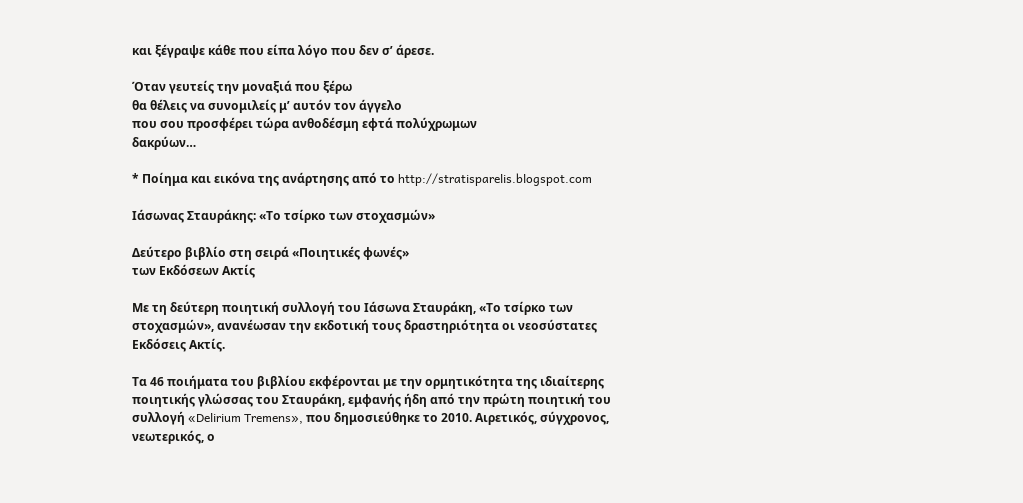και ξέγραψε κάθε που είπα λόγο που δεν σ’ άρεσε.

Όταν γευτείς την μοναξιά που ξέρω
θα θέλεις να συνομιλείς μ’ αυτόν τον άγγελο
που σου προσφέρει τώρα ανθοδέσμη εφτά πολύχρωμων
δακρύων…

* Ποίημα και εικόνα της ανάρτησης από το http://stratisparelis.blogspot.com

Ιάσωνας Σταυράκης: «Το τσίρκο των στοχασμών»

Δεύτερο βιβλίο στη σειρά «Ποιητικές φωνές»
των Εκδόσεων Ακτίς

Με τη δεύτερη ποιητική συλλογή του Ιάσωνα Σταυράκη, «Το τσίρκο των
στοχασμών», ανανέωσαν την εκδοτική τους δραστηριότητα οι νεοσύστατες
Εκδόσεις Ακτίς.

Τα 46 ποιήματα του βιβλίου εκφέρονται με την ορμητικότητα της ιδιαίτερης
ποιητικής γλώσσας του Σταυράκη, εμφανής ήδη από την πρώτη ποιητική του
συλλογή «Delirium Tremens», που δημοσιεύθηκε το 2010. Αιρετικός, σύγχρονος,
νεωτερικός, ο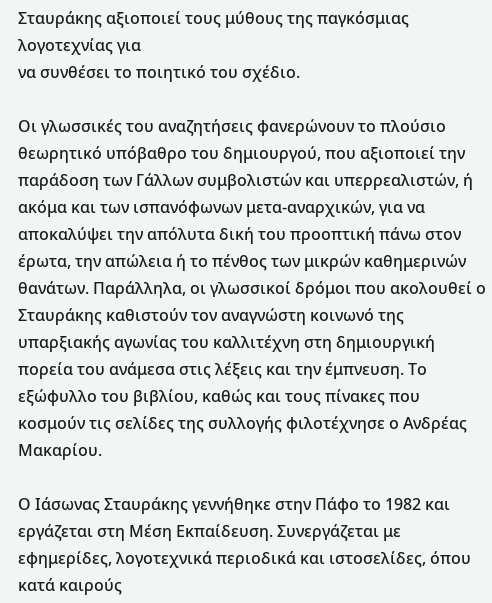Σταυράκης αξιοποιεί τους μύθους της παγκόσμιας λογοτεχνίας για
να συνθέσει το ποιητικό του σχέδιο.

Οι γλωσσικές του αναζητήσεις φανερώνουν το πλούσιο θεωρητικό υπόβαθρο του δημιουργού, που αξιοποιεί την παράδοση των Γάλλων συμβολιστών και υπερρεαλιστών, ή ακόμα και των ισπανόφωνων μετα-αναρχικών, για να αποκαλύψει την απόλυτα δική του προοπτική πάνω στον έρωτα, την απώλεια ή το πένθος των μικρών καθημερινών θανάτων. Παράλληλα, οι γλωσσικοί δρόμοι που ακολουθεί ο Σταυράκης καθιστούν τον αναγνώστη κοινωνό της υπαρξιακής αγωνίας του καλλιτέχνη στη δημιουργική πορεία του ανάμεσα στις λέξεις και την έμπνευση. Το εξώφυλλο του βιβλίου, καθώς και τους πίνακες που κοσμούν τις σελίδες της συλλογής φιλοτέχνησε ο Ανδρέας Μακαρίου.

Ο Ιάσωνας Σταυράκης γεννήθηκε στην Πάφο το 1982 και εργάζεται στη Μέση Εκπαίδευση. Συνεργάζεται με εφημερίδες, λογοτεχνικά περιοδικά και ιστοσελίδες, όπου κατά καιρούς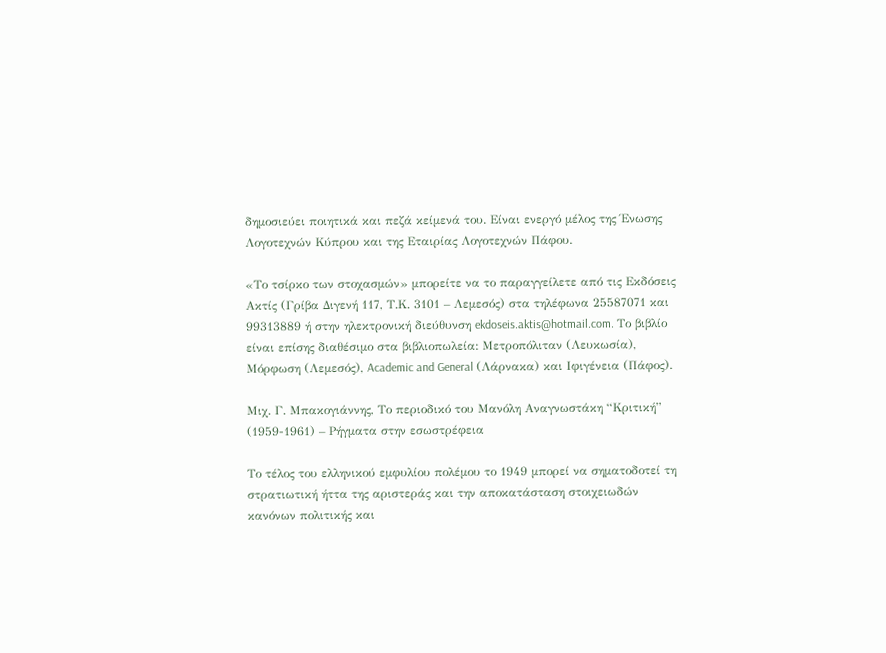δημοσιεύει ποιητικά και πεζά κείμενά του. Είναι ενεργό μέλος της Ένωσης Λογοτεχνών Κύπρου και της Εταιρίας Λογοτεχνών Πάφου.

«Το τσίρκο των στοχασμών» μπορείτε να το παραγγείλετε από τις Εκδόσεις Ακτίς (Γρίβα Διγενή 117, Τ.Κ. 3101 – Λεμεσός) στα τηλέφωνα 25587071 και 99313889 ή στην ηλεκτρονική διεύθυνση ekdoseis.aktis@hotmail.com. Το βιβλίο είναι επίσης διαθέσιμο στα βιβλιοπωλεία: Μετροπόλιταν (Λευκωσία), Μόρφωση (Λεμεσός), Academic and General (Λάρνακα) και Ιφιγένεια (Πάφος).

Μιχ. Γ. Μπακογιάννης, Το περιοδικό του Μανόλη Αναγνωστάκη “Κριτική” (1959-1961) – Ρήγματα στην εσωστρέφεια

Το τέλος του ελληνικού εμφυλίου πολέμου το 1949 μπορεί να σηματοδοτεί τη στρατιωτική ήττα της αριστεράς και την αποκατάσταση στοιχειωδών κανόνων πολιτικής και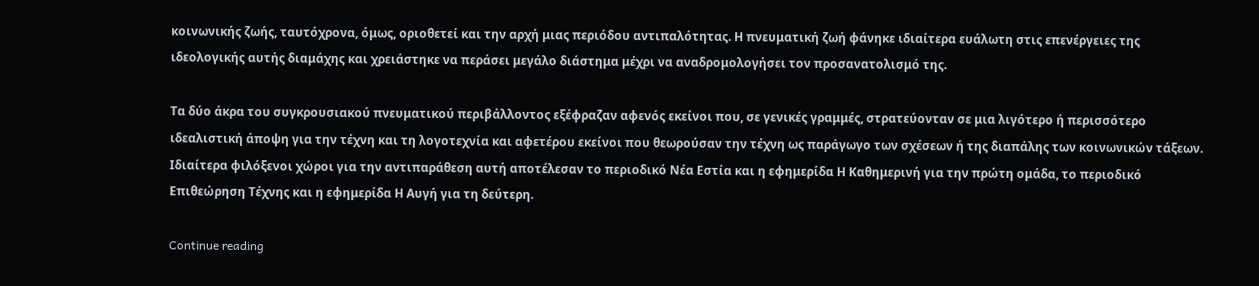κοινωνικής ζωής, ταυτόχρονα, όμως, οριοθετεί και την αρχή μιας περιόδου αντιπαλότητας. Η πνευματική ζωή φάνηκε ιδιαίτερα ευάλωτη στις επενέργειες της ιδεολογικής αυτής διαμάχης και χρειάστηκε να περάσει μεγάλο διάστημα μέχρι να αναδρομολογήσει τον προσανατολισμό της.

Τα δύο άκρα του συγκρουσιακού πνευματικού περιβάλλοντος εξέφραζαν αφενός εκείνοι που, σε γενικές γραμμές, στρατεύονταν σε μια λιγότερο ή περισσότερο ιδεαλιστική άποψη για την τέχνη και τη λογοτεχνία και αφετέρου εκείνοι που θεωρούσαν την τέχνη ως παράγωγο των σχέσεων ή της διαπάλης των κοινωνικών τάξεων. Ιδιαίτερα φιλόξενοι χώροι για την αντιπαράθεση αυτή αποτέλεσαν το περιοδικό Νέα Εστία και η εφημερίδα Η Καθημερινή για την πρώτη ομάδα, το περιοδικό Επιθεώρηση Τέχνης και η εφημερίδα Η Αυγή για τη δεύτερη.

Continue reading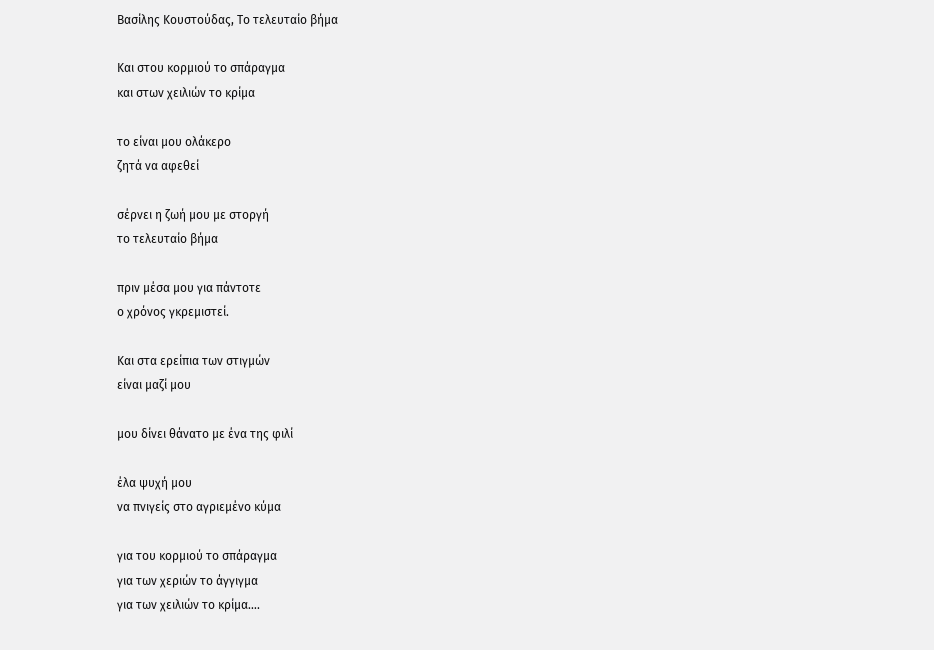Βασίλης Κουστούδας, Το τελευταίο βήμα

Και στου κορμιού το σπάραγμα
και στων χειλιών το κρίμα

το είναι μου ολάκερο
ζητά να αφεθεί

σέρνει η ζωή μου με στοργή
το τελευταίο βήμα

πριν μέσα μου για πάντοτε
ο χρόνος γκρεμιστεί.

Και στα ερείπια των στιγμών
είναι μαζί μου

μου δίνει θάνατο με ένα της φιλί

έλα ψυχή μου
να πνιγείς στο αγριεμένο κύμα

για του κορμιού το σπάραγμα
για των χεριών το άγγιγμα
για των χειλιών το κρίμα….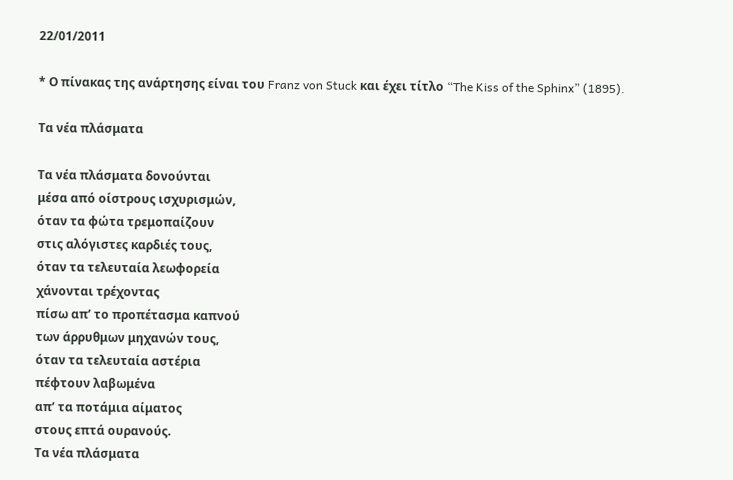22/01/2011

* Ο πίνακας της ανάρτησης είναι του Franz von Stuck και έχει τίτλο “The Kiss of the Sphinx” (1895).

Τα νέα πλάσματα

Τα νέα πλάσματα δονούνται
μέσα από οίστρους ισχυρισμών,
όταν τα φώτα τρεμοπαίζουν
στις αλόγιστες καρδιές τους,
όταν τα τελευταία λεωφορεία
χάνονται τρέχοντας
πίσω απ’ το προπέτασμα καπνού
των άρρυθμων μηχανών τους,
όταν τα τελευταία αστέρια
πέφτουν λαβωμένα
απ’ τα ποτάμια αίματος
στους επτά ουρανούς.
Τα νέα πλάσματα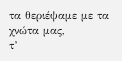τα θεριέψαμε με τα χνώτα μας,
τ’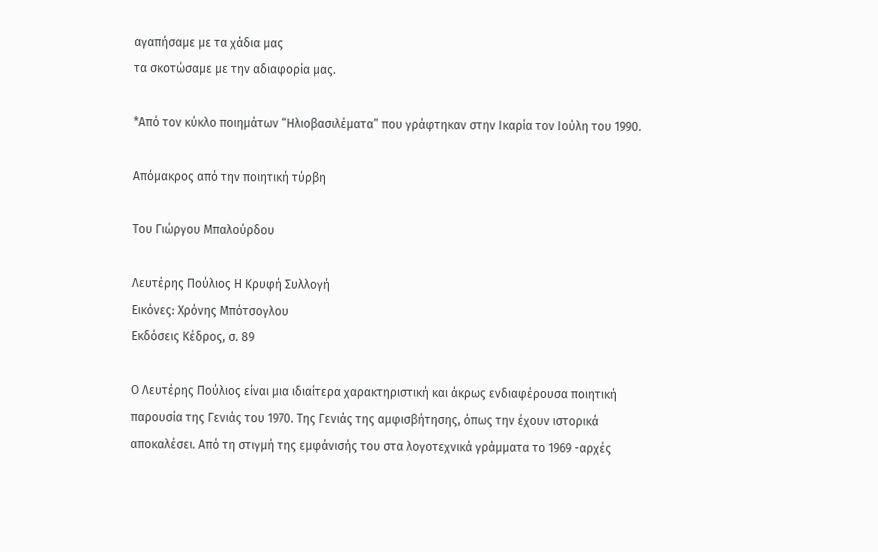αγαπήσαμε με τα χάδια μας
τα σκοτώσαμε με την αδιαφορία μας.

*Από τον κύκλο ποιημάτων “Ηλιοβασιλέματα” που γράφτηκαν στην Ικαρία τον Ιούλη του 1990.

Απόμακρος από την ποιητική τύρβη

Του Γιώργου Μπαλούρδου

Λευτέρης Πούλιος Η Κρυφή Συλλογή
Εικόνες: Χρόνης Μπότσογλου
Εκδόσεις Κέδρος, σ. 89

Ο Λευτέρης Πούλιος είναι μια ιδιαίτερα χαρακτηριστική και άκρως ενδιαφέρουσα ποιητική παρουσία της Γενιάς του 1970. Της Γενιάς της αμφισβήτησης, όπως την έχουν ιστορικά αποκαλέσει. Από τη στιγμή της εμφάνισής του στα λογοτεχνικά γράμματα το 1969 -αρχές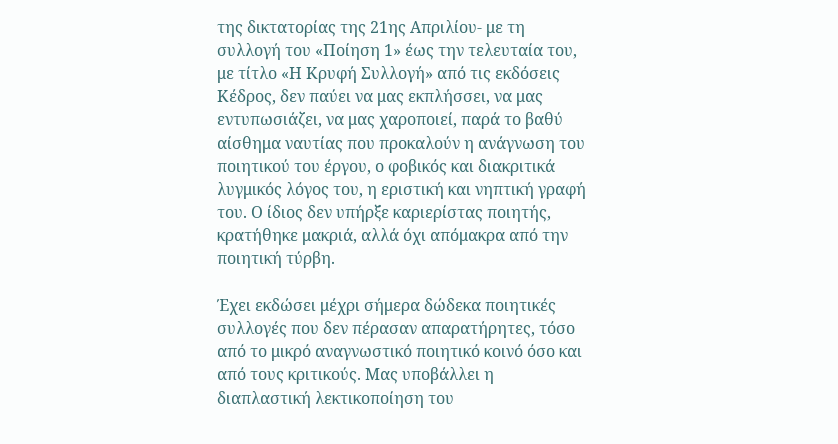της δικτατορίας της 21ης Απριλίου- με τη συλλογή του «Ποίηση 1» έως την τελευταία του, με τίτλο «Η Κρυφή Συλλογή» από τις εκδόσεις Κέδρος, δεν παύει να μας εκπλήσσει, να μας εντυπωσιάζει, να μας χαροποιεί, παρά το βαθύ αίσθημα ναυτίας που προκαλούν η ανάγνωση του ποιητικού του έργου, ο φοβικός και διακριτικά λυγμικός λόγος του, η εριστική και νηπτική γραφή του. Ο ίδιος δεν υπήρξε καριερίστας ποιητής, κρατήθηκε μακριά, αλλά όχι απόμακρα από την ποιητική τύρβη.

Έχει εκδώσει μέχρι σήμερα δώδεκα ποιητικές συλλογές που δεν πέρασαν απαρατήρητες, τόσο από το μικρό αναγνωστικό ποιητικό κοινό όσο και από τους κριτικούς. Μας υποβάλλει η διαπλαστική λεκτικοποίηση του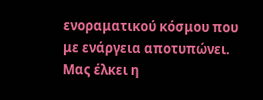ενοραματικού κόσμου που με ενάργεια αποτυπώνει. Μας έλκει η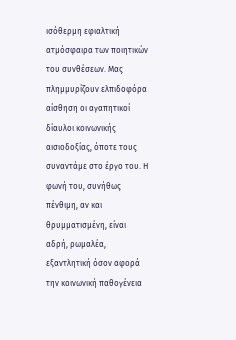ισόθερμη εφιαλτική ατμόσφαιρα των ποιητικών του συνθέσεων. Μας πλημμυρίζουν ελπιδοφόρα αίσθηση οι αγαπητικοί δίαυλοι κοινωνικής αισιοδοξίας, όποτε τους συναντάμε στο έργο του. Η φωνή του, συνήθως πένθιμη, αν και θρυμματισμένη, είναι αδρή, ρωμαλέα, εξαντλητική όσον αφορά την κοινωνική παθογένεια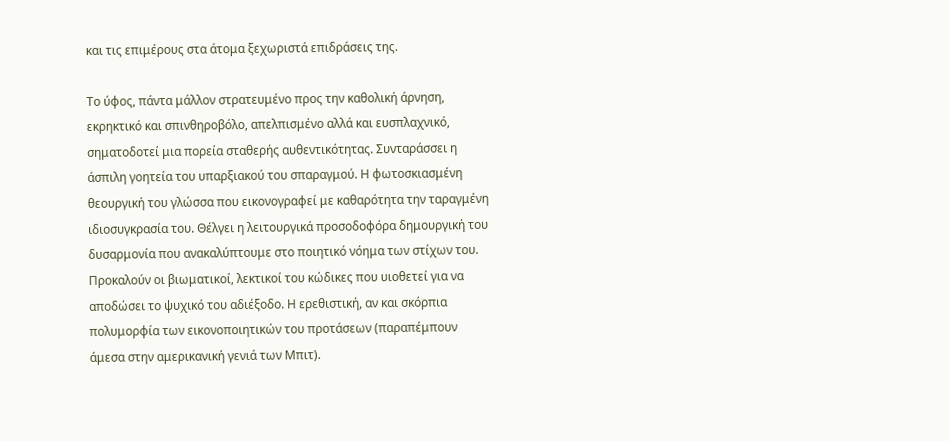και τις επιμέρους στα άτομα ξεχωριστά επιδράσεις της.

Το ύφος, πάντα μάλλον στρατευμένο προς την καθολική άρνηση, εκρηκτικό και σπινθηροβόλο, απελπισμένο αλλά και ευσπλαχνικό, σηματοδοτεί μια πορεία σταθερής αυθεντικότητας. Συνταράσσει η άσπιλη γοητεία του υπαρξιακού του σπαραγμού. Η φωτοσκιασμένη θεουργική του γλώσσα που εικονογραφεί με καθαρότητα την ταραγμένη ιδιοσυγκρασία του. Θέλγει η λειτουργικά προσοδοφόρα δημουργική του δυσαρμονία που ανακαλύπτουμε στο ποιητικό νόημα των στίχων του. Προκαλούν οι βιωματικοί, λεκτικοί του κώδικες που υιοθετεί για να αποδώσει το ψυχικό του αδιέξοδο. Η ερεθιστική, αν και σκόρπια πολυμορφία των εικονοποιητικών του προτάσεων (παραπέμπουν άμεσα στην αμερικανική γενιά των Μπιτ).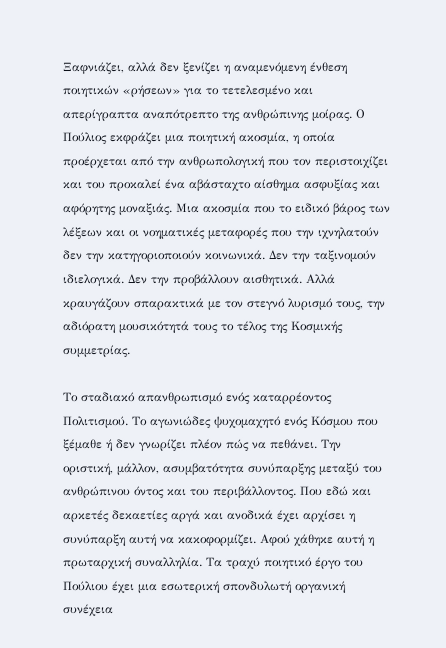Ξαφνιάζει, αλλά δεν ξενίζει η αναμενόμενη ένθεση ποιητικών «ρήσεων» για το τετελεσμένο και απερίγραπτα αναπότρεπτο της ανθρώπινης μοίρας. Ο Πούλιος εκφράζει μια ποιητική ακοσμία, η οποία προέρχεται από την ανθρωπολογική που τον περιστοιχίζει και του προκαλεί ένα αβάσταχτο αίσθημα ασφυξίας και αφόρητης μοναξιάς. Μια ακοσμία που το ειδικό βάρος των λέξεων και οι νοηματικές μεταφορές που την ιχνηλατούν δεν την κατηγοριοποιούν κοινωνικά. Δεν την ταξινομούν ιδιελογικά. Δεν την προβάλλουν αισθητικά. Αλλά κραυγάζουν σπαρακτικά με τον στεγνό λυρισμό τους, την αδιόρατη μουσικότητά τους το τέλος της Κοσμικής συμμετρίας.

Το σταδιακό απανθρωπισμό ενός καταρρέοντος Πολιτισμού. Το αγωνιώδες ψυχομαχητό ενός Κόσμου που ξέμαθε ή δεν γνωρίζει πλέον πώς να πεθάνει. Την οριστική, μάλλον, ασυμβατότητα συνύπαρξης μεταξύ του ανθρώπινου όντος και του περιβάλλοντος. Που εδώ και αρκετές δεκαετίες αργά και ανοδικά έχει αρχίσει η συνύπαρξη αυτή να κακοφορμίζει. Αφού χάθηκε αυτή η πρωταρχική συναλληλία. Τα τραχύ ποιητικό έργο του Πούλιου έχει μια εσωτερική σπονδυλωτή οργανική συνέχεια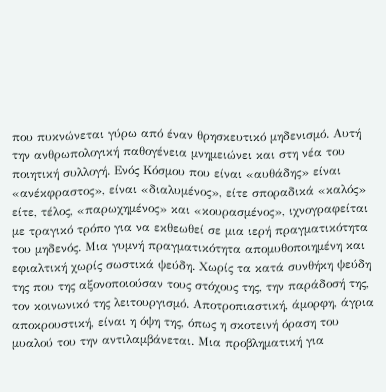που πυκνώνεται γύρω από έναν θρησκευτικό μηδενισμό. Αυτή την ανθρωπολογική παθογένεια μνημειώνει και στη νέα του ποιητική συλλογή. Ενός Κόσμου που είναι «αυθάδης» είναι «ανέκφραστος», είναι «διαλυμένος», είτε σποραδικά «καλός» είτε, τέλος, «παρωχημένος» και «κουρασμένος», ιχνογραφείται με τραγικό τρόπο για να εκθεωθεί σε μια ιερή πραγματικότητα του μηδενός. Μια γυμνή πραγματικότητα απομυθοποιημένη και εφιαλτική χωρίς σωστικά ψεύδη. Χωρίς τα κατά συνθήκη ψεύδη της που της αξονοποιούσαν τους στόχους της, την παράδοσή της, τον κοινωνικό της λειτουργισμό. Αποτροπιαστική, άμορφη, άγρια αποκρουστική, είναι η όψη της, όπως η σκοτεινή όραση του μυαλού του την αντιλαμβάνεται. Μια προβληματική για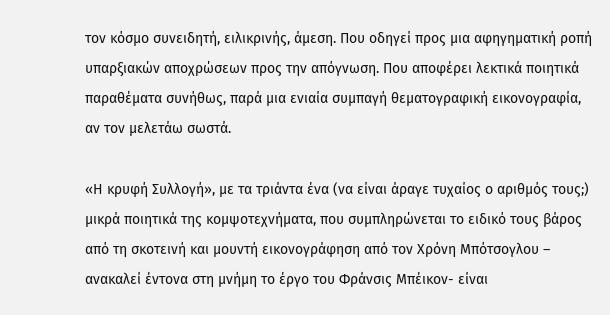τον κόσμο συνειδητή, ειλικρινής, άμεση. Που οδηγεί προς μια αφηγηματική ροπή υπαρξιακών αποχρώσεων προς την απόγνωση. Που αποφέρει λεκτικά ποιητικά παραθέματα συνήθως, παρά μια ενιαία συμπαγή θεματογραφική εικονογραφία, αν τον μελετάω σωστά.

«Η κρυφή Συλλογή», με τα τριάντα ένα (να είναι άραγε τυχαίος ο αριθμός τους;) μικρά ποιητικά της κομψοτεχνήματα, που συμπληρώνεται το ειδικό τους βάρος από τη σκοτεινή και μουντή εικονογράφηση από τον Χρόνη Μπότσογλου – ανακαλεί έντονα στη μνήμη το έργο του Φράνσις Μπέικον- είναι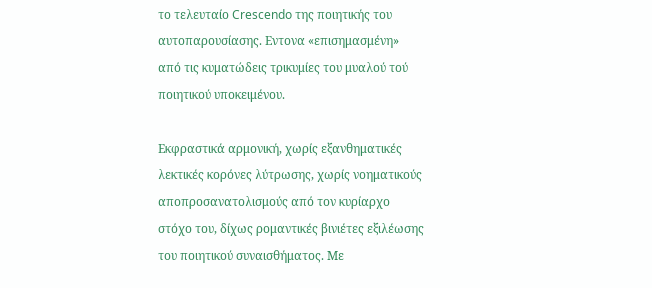το τελευταίο Crescendo της ποιητικής του αυτοπαρουσίασης. Εντονα «επισημασμένη» από τις κυματώδεις τρικυμίες του μυαλού τού ποιητικού υποκειμένου.

Εκφραστικά αρμονική, χωρίς εξανθηματικές λεκτικές κορόνες λύτρωσης, χωρίς νοηματικούς αποπροσανατολισμούς από τον κυρίαρχο στόχο του, δίχως ρομαντικές βινιέτες εξιλέωσης του ποιητικού συναισθήματος. Με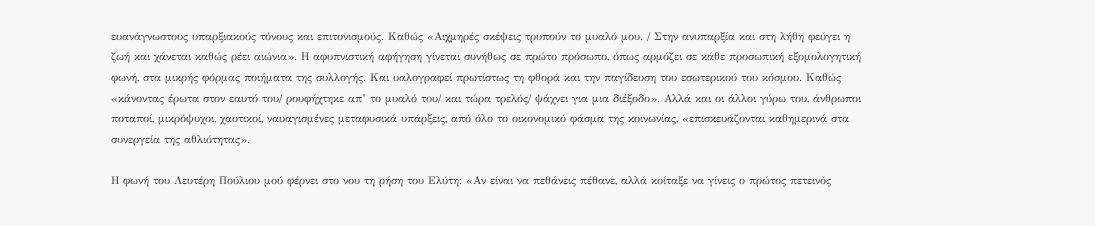ευανάγνωστους υπαρξιακούς τόνους και επιτονισμούς. Καθώς «Αιχμηρές σκέψεις τρυπούν το μυαλό μου. / Στην ανυπαρξία και στη λήθη φεύγει η ζωή και χάνεται καθώς ρέει αιώνια». Η αφυπνιστική αφήγηση γίνεται συνήθως σε πρώτο πρόσωπο, όπως αρμόζει σε κάθε προσωπική εξομολογητική φωνή, στα μικρής φόρμας ποιήματα της συλλογής. Και υαλογραφεί πρωτίστως τη φθορά και την παγίδευση του εσωτερικού του κόσμου. Καθώς «κάνοντας έρωτα στον εαυτό του/ ρουφήχτηκε απ’ το μυαλό του/ και τώρα τρελός/ ψάχνει για μια διέξοδο». Αλλά και οι άλλοι γύρω του, άνθρωποι ποταποί, μικρόψυχοι, χαοτικοί, ναυαγισμένες μεταφυσικά υπάρξεις, από όλο το οικονομικό φάσμα της κοινωνίας, «επισκευάζονται καθημερινά στα συνεργεία της αθλιότητας».

Η φωνή του Λευτέρη Πούλιου μού φέρνει στο νου τη ρήση του Ελύτη: «Αν είναι να πεθάνεις πέθανε, αλλά κοίταξε να γίνεις ο πρώτος πετεινός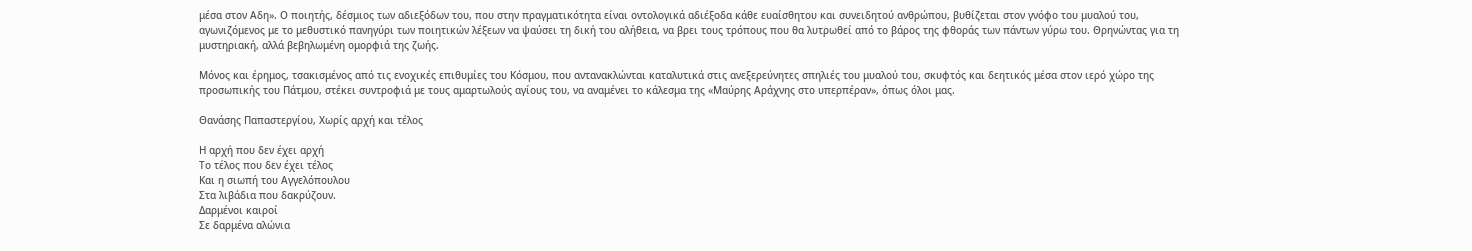μέσα στον Αδη». Ο ποιητής, δέσμιος των αδιεξόδων του, που στην πραγματικότητα είναι οντολογικά αδιέξοδα κάθε ευαίσθητου και συνειδητού ανθρώπου, βυθίζεται στον γνόφο του μυαλού του, αγωνιζόμενος με το μεθυστικό πανηγύρι των ποιητικών λέξεων να ψαύσει τη δική του αλήθεια, να βρει τους τρόπους που θα λυτρωθεί από το βάρος της φθοράς των πάντων γύρω του. Θρηνώντας για τη μυστηριακή, αλλά βεβηλωμένη ομορφιά της ζωής.

Μόνος και έρημος, τσακισμένος από τις ενοχικές επιθυμίες του Κόσμου, που αντανακλώνται καταλυτικά στις ανεξερεύνητες σπηλιές του μυαλού του, σκυφτός και δεητικός μέσα στον ιερό χώρο της προσωπικής του Πάτμου, στέκει συντροφιά με τους αμαρτωλούς αγίους του, να αναμένει το κάλεσμα της «Μαύρης Αράχνης στο υπερπέραν», όπως όλοι μας.

Θανάσης Παπαστεργίου, Χωρίς αρχή και τέλος

Η αρχή που δεν έχει αρχή
Το τέλος που δεν έχει τέλος
Και η σιωπή του Αγγελόπουλου
Στα λιβάδια που δακρύζουν.
Δαρμένοι καιροί
Σε δαρμένα αλώνια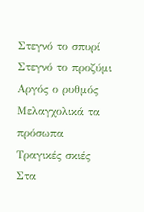Στεγνό το σπυρί
Στεγνό το προζύμι
Αργός ο ρυθμός
Μελαγχολικά τα πρόσωπα
Τραγικές σκιές
Στα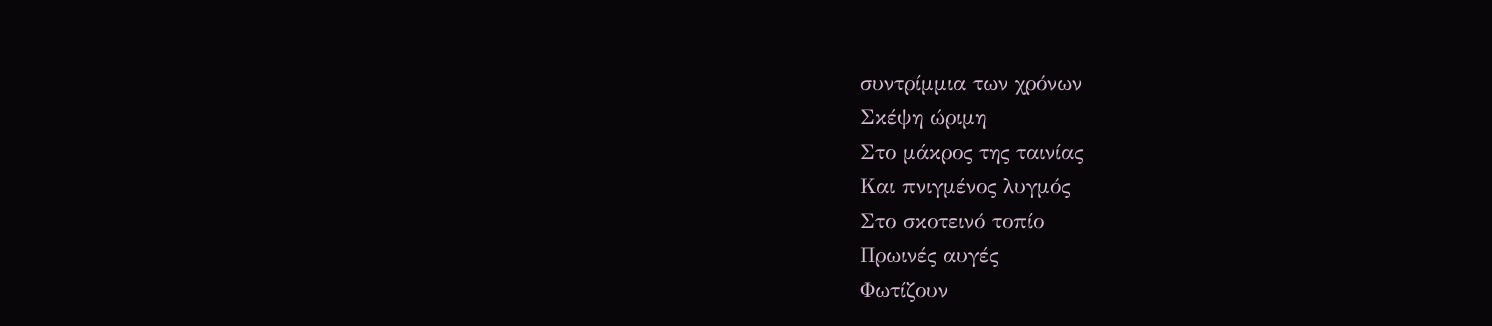συντρίμμια των χρόνων
Σκέψη ώριμη
Στο μάκρος της ταινίας
Και πνιγμένος λυγμός
Στο σκοτεινό τοπίο
Πρωινές αυγές
Φωτίζουν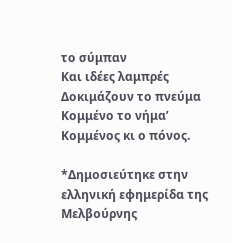το σύμπαν
Και ιδέες λαμπρές
Δοκιμάζουν το πνεύμα
Κομμένο το νήμα’
Κομμένος κι ο πόνος.

*Δημοσιεύτηκε στην ελληνική εφημερίδα της Μελβούρνης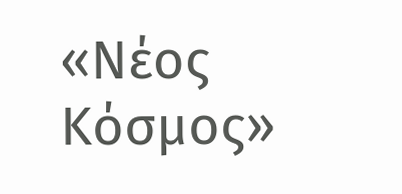«Νέος Κόσμος»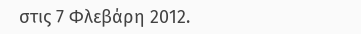στις 7 Φλεβάρη 2012.